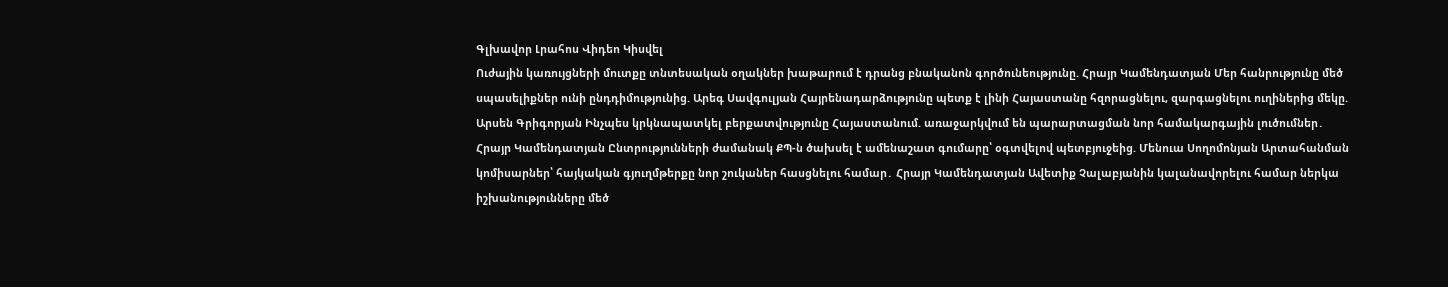Գլխավոր Լրահոս Վիդեո Կիսվել
Ուժային կառույցների մուտքը տնտեսական օղակներ խաթարում է դրանց բնականոն գործունեությունը. Հրայր Կամենդատյան Մեր հանրությունը մեծ սպասելիքներ ունի ընդդիմությունից. Արեգ Սավգուլյան Հայրենադարձությունը պետք է լինի Հայաստանը հզորացնելու, զարգացնելու ուղիներից մեկը. Արսեն Գրիգորյան Ինչպես կրկնապատկել բերքատվությունը Հայաստանում. առաջարկվում են պարարտացման նոր համակարգային լուծումներ․ Հրայր Կամենդատյան Ընտրությունների ժամանակ ՔՊ-ն ծախսել է ամենաշատ գումարը՝ օգտվելով պետբյուջեից. Մենուա Սողոմոնյան Արտահանման կոմիսարներ՝ հայկական գյուղմթերքը նոր շուկաներ հասցնելու համար․ Հրայր Կամենդատյան Ավետիք Չալաբյանին կալանավորելու համար ներկա իշխանությունները մեծ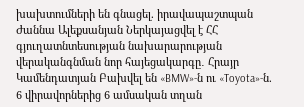խախտումների են գնացել. իրավապաշտպան Ժաննա Ալեքսանյան Ներկայացվել է ՀՀ գյուղատնտեսության նախարարության վերականգնման նոր հայեցակարգը․ Հրայր Կամենդատյան Բախվել են «BMW»-ն ու «Toyota»-ն. 6 վիրավորներից 6 ամսական տղան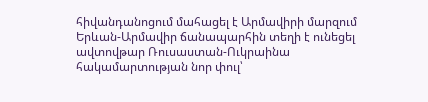հիվանդանոցում մահացել է Արմավիրի մարզում Երևան-Արմավիր ճանապարհին տեղի է ունեցել ավտովթար Ռուսաստան-Ուկրաինա հակամարտության նոր փուլ՝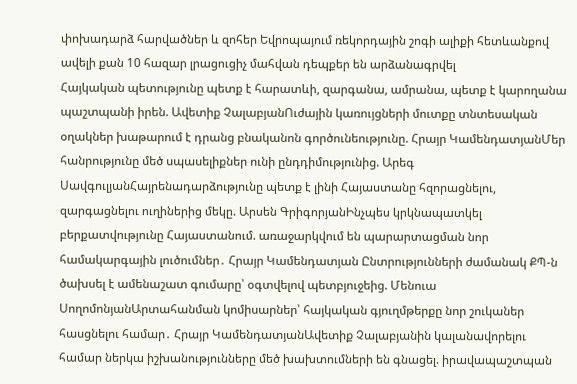փոխադարձ հարվածներ և զոհեր Եվրոպայում ռեկորդային շոգի ալիքի հետևանքով ավելի քան 10 հազար լրացուցիչ մահվան դեպքեր են արձանագրվել
Հայկական պետությունը պետք է հարատևի, զարգանա, ամրանա, պետք է կարողանա պաշտպանի իրեն. Ավետիք ՉալաբյանՈւժային կառույցների մուտքը տնտեսական օղակներ խաթարում է դրանց բնականոն գործունեությունը. Հրայր ԿամենդատյանՄեր հանրությունը մեծ սպասելիքներ ունի ընդդիմությունից. Արեգ ՍավգուլյանՀայրենադարձությունը պետք է լինի Հայաստանը հզորացնելու, զարգացնելու ուղիներից մեկը. Արսեն ԳրիգորյանԻնչպես կրկնապատկել բերքատվությունը Հայաստանում. առաջարկվում են պարարտացման նոր համակարգային լուծումներ․ Հրայր Կամենդատյան Ընտրությունների ժամանակ ՔՊ-ն ծախսել է ամենաշատ գումարը՝ օգտվելով պետբյուջեից. Մենուա ՍողոմոնյանԱրտահանման կոմիսարներ՝ հայկական գյուղմթերքը նոր շուկաներ հասցնելու համար․ Հրայր ԿամենդատյանԱվետիք Չալաբյանին կալանավորելու համար ներկա իշխանությունները մեծ խախտումների են գնացել. իրավապաշտպան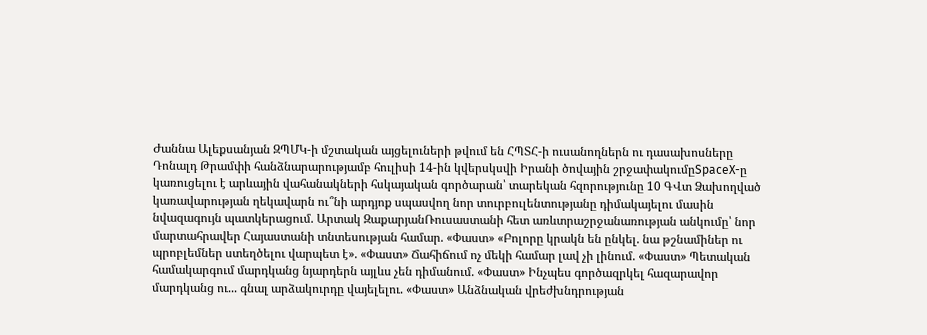Ժաննա Ալեքսանյան ԶՊՄԿ-ի մշտական այցելուների թվում են ՀՊՏՀ-ի ուսանողներն ու դասախոսները Դոնալդ Թրամփի հանձնարարությամբ հուլիսի 14-ին կվերսկսվի Իրանի ծովային շրջափակումըSpaceX-ը կառուցելու է արևային վահանակների հսկայական գործարան՝ տարեկան հզորությունը 10 ԳՎտ Ձախողված կառավարության ղեկավարն ու՞նի արդյոք սպասվող նոր տուրբուլենտությանը դիմակայելու մասին նվազագույն պատկերացում. Արտակ ԶաքարյանՌուսաստանի հետ առևտրաշրջանառության անկումը՝ նոր մարտահրավեր Հայաստանի տնտեսության համար. «Փաստ» «Բոլորը կրակն են ընկել. նա թշնամիներ ու պրոբլեմներ ստեղծելու վարպետ է». «Փաստ» Ճահիճում ոչ մեկի համար լավ չի լինում. «Փաստ» Պետական համակարգում մարդկանց նյարդերն այլևս չեն դիմանում. «Փաստ» Ինչպես գործազրկել հազարավոր մարդկանց ու... գնալ արձակուրդը վայելելու. «Փաստ» Անձնական վրեժխնդրության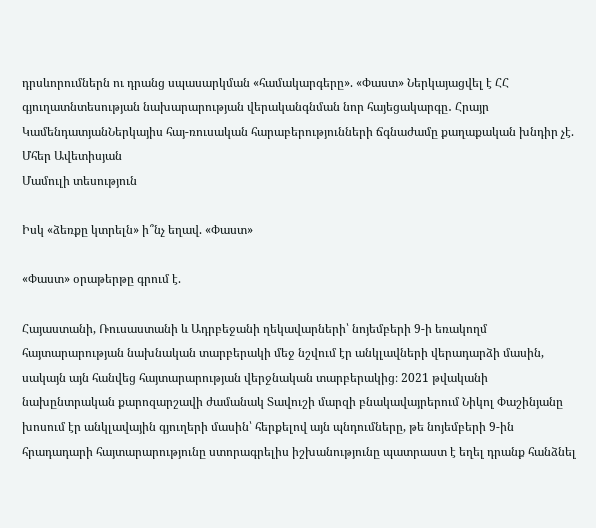դրսևորումներն ու դրանց սպասարկման «համակարգերը». «Փաստ» Ներկայացվել է ՀՀ գյուղատնտեսության նախարարության վերականգնման նոր հայեցակարգը․ Հրայր ԿամենդատյանՆերկայիս հայ-ռուսական հարաբերությունների ճգնաժամը քաղաքական խնդիր չէ. Մհեր Ավետիսյան
Մամուլի տեսություն

Իսկ «ձեռքը կտրելն» ի՞նչ եղավ. «Փաստ»

«Փաստ» օրաթերթը գրում է.

Հայաստանի, Ռուսաստանի և Ադրբեջանի ղեկավարների՝ նոյեմբերի 9-ի եռակողմ հայտարարության նախնական տարբերակի մեջ նշվում էր անկլավների վերադարձի մասին, սակայն այն հանվեց հայտարարության վերջնական տարբերակից։ 2021 թվականի նախընտրական քարոզարշավի ժամանակ Տավուշի մարզի բնակավայրերում Նիկոլ Փաշինյանը խոսում էր անկլավային գյուղերի մասին՝ հերքելով այն պնդումները, թե նոյեմբերի 9-ին հրադադարի հայտարարությունը ստորագրելիս իշխանությունը պատրաստ է եղել դրանք հանձնել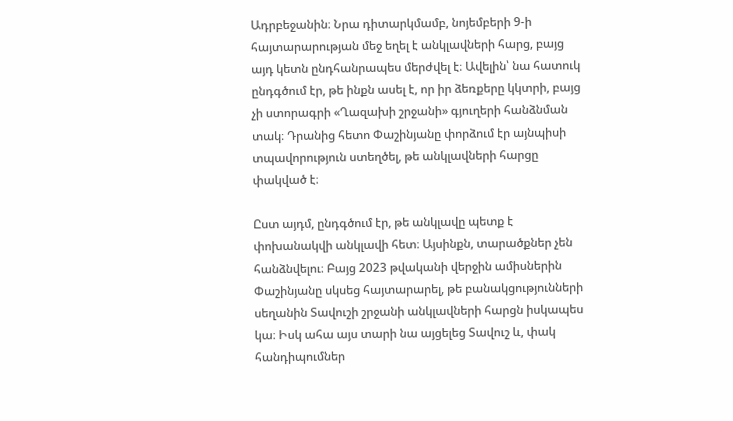Ադրբեջանին։ Նրա դիտարկմամբ, նոյեմբերի 9-ի հայտարարության մեջ եղել է անկլավների հարց, բայց այդ կետն ընդհանրապես մերժվել է։ Ավելին՝ նա հատուկ ընդգծում էր, թե ինքն ասել է, որ իր ձեռքերը կկտրի, բայց չի ստորագրի «Ղազախի շրջանի» գյուղերի հանձնման տակ։ Դրանից հետո Փաշինյանը փորձում էր այնպիսի տպավորություն ստեղծել, թե անկլավների հարցը փակված է։

Ըստ այդմ, ընդգծում էր, թե անկլավը պետք է փոխանակվի անկլավի հետ։ Այսինքն, տարածքներ չեն հանձնվելու։ Բայց 2023 թվականի վերջին ամիսներին Փաշինյանը սկսեց հայտարարել, թե բանակցությունների սեղանին Տավուշի շրջանի անկլավների հարցն իսկապես կա։ Իսկ ահա այս տարի նա այցելեց Տավուշ և, փակ հանդիպումներ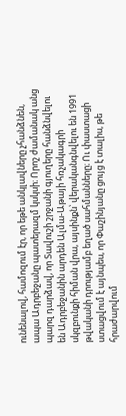ունենալով, համոզում էր, որ եթե անկլավները չհանձնեն, ապա Ադրբեջանը պատերազմ կսկսի։ Որոշ ժամանակ անց պարզ դարձավ, որ Տավուշի շրջանի գյուղերը հանձնվելու են Ադրբեջանին արդեն Ալմա-Աթայի հռչակագրի սկզբունքի հիման վրա, այսինքն՝ վերականգնվելու են 1991 թվականի դրությամբ եղած սահմանները։ Ու փաստացի ստացվում է այնպես, որ Փաշինյանը ցույց է տալիս, թե հրաժարվում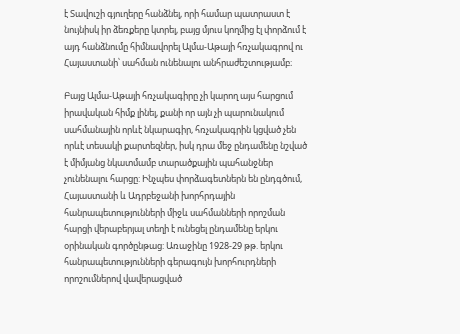է Տավուշի գյուղերը հանձնել, որի համար պատրաստ է նույնիսկ իր ձեռքերը կտրել, բայց մյուս կողմից էլ փորձում է այդ հանձնումը հիմնավորել Ալմա-Աթայի հռչակագրով ու Հայաստանի՝ սահման ունենալու անհրաժեշտությամբ։

Բայց Ալմա-Աթայի հռչակագիրը չի կարող այս հարցում իրավական հիմք լինել, քանի որ այն չի պարունակում սահմանային որևէ նկարագիր, հռչակագրին կցված չեն որևէ տեսակի քարտեզներ, իսկ դրա մեջ ընդամենը նշված է միմյանց նկատմամբ տարածքային պահանջներ չունենալու հարցը: Ինչպես փորձագետներն են ընդգծում, Հայաստանի և Ադրբեջանի խորհրդային հանրապետությունների միջև սահմանների որոշման հարցի վերաբերյալ տեղի է ունեցել ընդամենը երկու օրինական գործընթաց: Առաջինը 1928-29 թթ. երկու հանրապետությունների գերագույն խորհուրդների որոշումներով վավերացված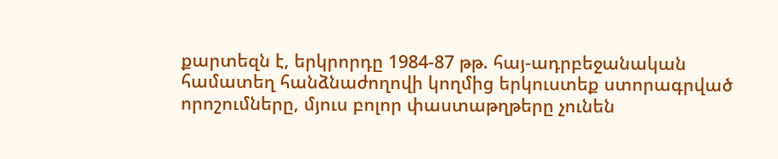քարտեզն է, երկրորդը 1984-87 թթ. հայ-ադրբեջանական համատեղ հանձնաժողովի կողմից երկուստեք ստորագրված որոշումները, մյուս բոլոր փաստաթղթերը չունեն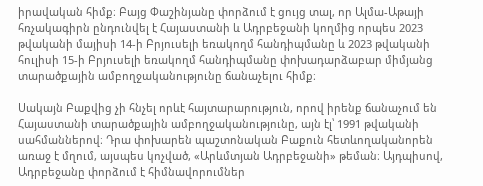իրավական հիմք։ Բայց Փաշինյանը փորձում է ցույց տալ, որ Ալմա-Աթայի հռչակագիրն ընդունվել է Հայաստանի և Ադրբեջանի կողմից որպես 2023 թվականի մայիսի 14-ի Բրյուսելի եռակողմ հանդիպմանը և 2023 թվականի հուլիսի 15-ի Բրյուսելի եռակողմ հանդիպմանը փոխադարձաբար միմյանց տարածքային ամբողջականությունը ճանաչելու հիմք։

Սակայն Բաքվից չի հնչել որևէ հայտարարություն, որով իրենք ճանաչում են Հայաստանի տարածքային ամբողջականությունը, այն էլ՝ 1991 թվականի սահմաններով։ Դրա փոխարեն պաշտոնական Բաքուն հետևողականորեն առաջ է մղում, այսպես կոչված, «Արևմտյան Ադրբեջանի» թեման։ Այդպիսով, Ադրբեջանը փորձում է հիմնավորումներ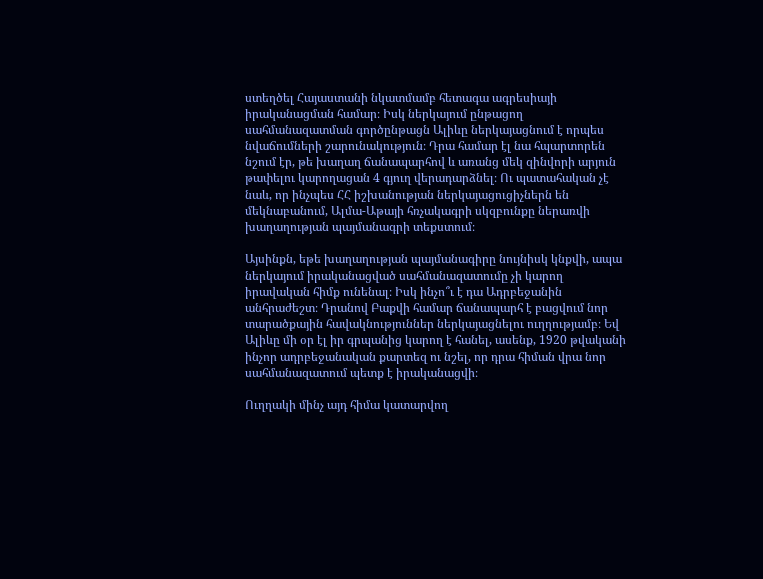ստեղծել Հայաստանի նկատմամբ հետագա ագրեսիայի իրականացման համար։ Իսկ ներկայում ընթացող սահմանազատման գործընթացն Ալիևը ներկայացնում է որպես նվաճումների շարունակություն։ Դրա համար էլ նա հպարտորեն նշում էր, թե խաղաղ ճանապարհով և առանց մեկ զինվորի արյուն թափելու կարողացան 4 գյուղ վերադարձնել։ Ու պատահական չէ նաև, որ ինչպես ՀՀ իշխանության ներկայացուցիչներն են մեկնաբանում, Ալմա-Աթայի հռչակագրի սկզբունքը ներառվի խաղաղության պայմանագրի տեքստում։

Այսինքն, եթե խաղաղության պայմանագիրը նույնիսկ կնքվի, ապա ներկայում իրականացված սահմանազատումը չի կարող իրավական հիմք ունենալ։ Իսկ ինչո՞ւ է դա Ադրբեջանին անհրաժեշտ։ Դրանով Բաքվի համար ճանապարհ է բացվում նոր տարածքային հավակնություններ ներկայացնելու ուղղությամբ։ Եվ Ալիևը մի օր էլ իր գրպանից կարող է հանել, ասենք, 1920 թվականի ինչոր ադրբեջանական քարտեզ ու նշել, որ դրա հիման վրա նոր սահմանազատում պետք է իրականացվի։

Ուղղակի մինչ այդ հիմա կատարվող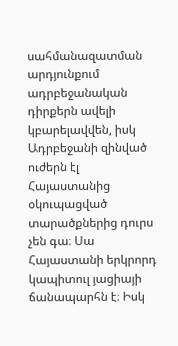սահմանազատման արդյունքում ադրբեջանական դիրքերն ավելի կբարելավվեն, իսկ Ադրբեջանի զինված ուժերն էլ Հայաստանից օկուպացված տարածքներից դուրս չեն գա։ Սա Հայաստանի երկրորդ կապիտուլ յացիայի ճանապարհն է։ Իսկ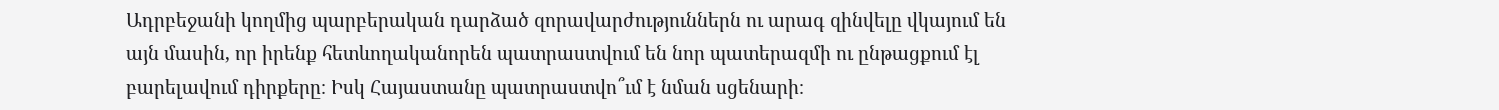Ադրբեջանի կողմից պարբերական դարձած զորավարժություններն ու արագ զինվելը վկայում են այն մասին, որ իրենք հետևողականորեն պատրաստվում են նոր պատերազմի ու ընթացքում էլ բարելավում դիրքերը։ Իսկ Հայաստանը պատրաստվո՞ւմ է նման սցենարի։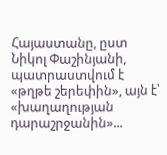Հայաստանը, ըստ Նիկոլ Փաշինյանի, պատրաստվում է «թղթե շերեփին», այն է՝ «խաղաղության դարաշրջանին»...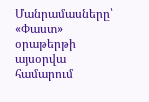Մանրամասները՝ «Փաստ» օրաթերթի այսօրվա համարում